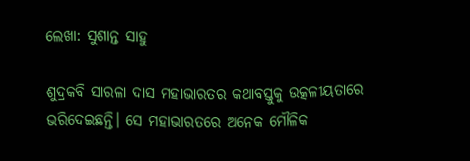ଲେଖା: ସୁଶାନ୍ତ ସାହୁ

ଶୁଦ୍ରକବି ସାରଳା ଦାସ ମହାଭାରତର କଥାବସ୍ତୁକୁ ଉତ୍କଳୀୟତାରେ ଭରିଦେଇଛନ୍ତି। ସେ ମହାଭାରତରେ ଅନେକ ମୌଳିକ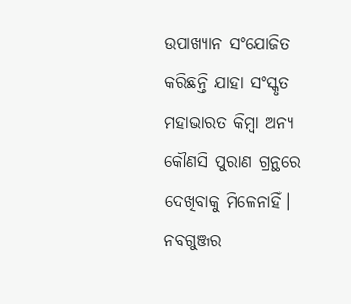ଉପାଖ୍ୟାନ ସଂଯୋଜିତ କରିଛନ୍ତି ଯାହା ସଂସ୍କୃତ ମହାଭାରତ କିମ୍ବା ଅନ୍ୟ କୌଣସି ପୁରାଣ ଗ୍ରନ୍ଥରେ ଦେଖିବାକୁ ମିଳେନାହିଁ। ନବଗୁଞ୍ଜର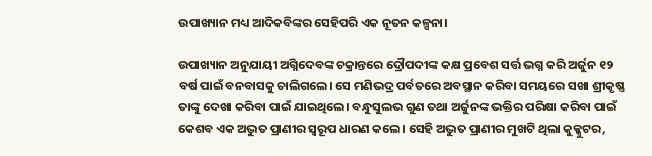ଉପାଖ୍ୟାନ ମଧ୍ୟ ଆଦିକବିଙ୍କର ସେହିପରି ଏକ ନୂତନ କଳ୍ପନା।

ଉପାଖ୍ୟାନ ଅନୁଯାୟୀ ଅଗ୍ନିଦେବଙ୍କ ଚକ୍ରାନ୍ତରେ ଦ୍ରୌପଦୀଙ୍କ କକ୍ଷ ପ୍ରବେଶ ସର୍ତ୍ତ ଭଗ୍ନ କରି ଅର୍ଜୁନ ୧୨ ବର୍ଷ ପାଇଁ ବନବାସକୁ ଚାଲିଗଲେ। ସେ ମଣିଭଦ୍ର ପର୍ବତରେ ଅବସ୍ଥାନ କରିବା ସମୟରେ ସଖା ଶ୍ରୀକୃଷ୍ଣ ତାଙ୍କୁ ଦେଖା କରିବା ପାଇଁ ଯାଇଥିଲେ। ବନ୍ଧୁସୁଲଭ ଗୁଣ ତଥା ଅର୍ଜୁନଙ୍କ ଭକ୍ତିର ପରିକ୍ଷା କରିବା ପାଇଁ କେଶବ ଏକ ଅଦ୍ଭୁତ ପ୍ରାଣୀର ସ୍ବରୂପ ଧାରଣ କଲେ। ସେହି ଅଦ୍ଭୁତ ପ୍ରାଣୀର ମୁଖଟି ଥିଲା କୁକ୍କୁଟର,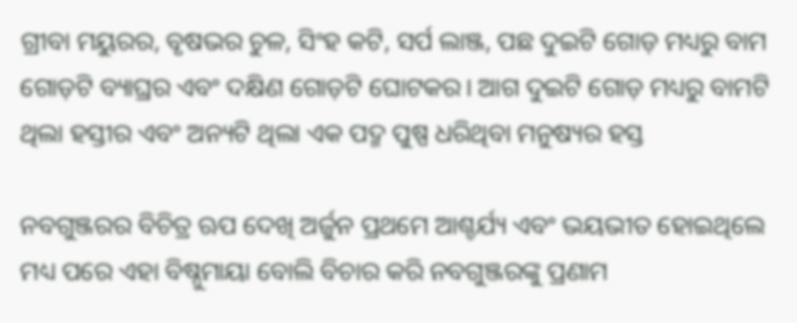ଗ୍ରୀବା ମୟୁରର, ବୃଷଭର ଚୁଳ, ସିଂହ କଟି, ସର୍ପ ଲାଞ୍ଜ, ପଛ ଦୁଇଟି ଗୋଡ଼ ମଧ୍ୟରୁ ବାମ ଗୋଡ଼ଟି ବ୍ୟାଘ୍ରର ଏବଂ ଦକ୍ଷିଣ ଗୋଡ଼ଟି ଘୋଟକର। ଆଗ ଦୁଇଟି ଗୋଡ଼ ମଧ୍ୟରୁ ବାମଟି ଥିଲା ହସ୍ତୀର ଏବଂ ଅନ୍ୟଟି ଥିଲା ଏକ ପଦ୍ମ ପୁଷ୍ପ ଧରିଥିବା ମନୁଷ୍ୟର ହସ୍ତ

ନବଗୁଞ୍ଜରର ବିଚିତ୍ର ଋପ ଦେଖି ଅର୍ଜୁନ ପ୍ରଥମେ ଆଶ୍ଚର୍ଯ୍ୟ ଏବଂ ଭୟଭୀତ ହୋଇଥିଲେ ମଧ୍ୟ ପରେ ଏହା ବିଷ୍ନୁମାୟା ବୋଲି ବିଚାର କରି ନବଗୁଞ୍ଜରଙ୍କୁ ପ୍ରଣାମ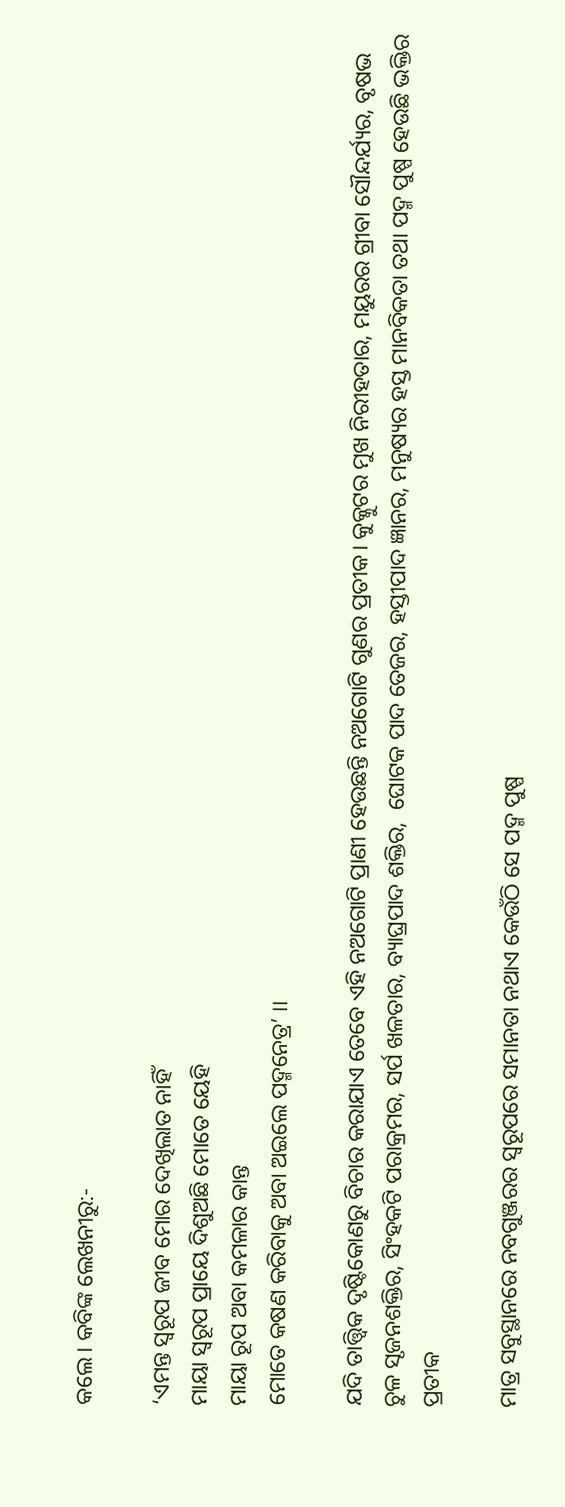କଲେ। କବିଙ୍କ ଲେଖନୀରୁ:-

‘ଏମନ୍ତ ସ୍ୱରୂପ ଜୀବ ମୋର ଦେଖିଲାତ ନାହିଁ
ମାୟା ସ୍ବରୂପ ପ୍ରାୟେ ଦିଶୁଅଛି ମୋତେ ୟେହି
ମାୟା ରୂପ ଅବା କମଳାର କାନ୍ତ
ମୋତେ କଷଣ କରିବାକୁ ଅବା ଅଇଲେ ପଦ୍ମନେତ୍ର’ ।।

ଯଦି ତାତ୍ତ୍ବିକ ଦୃଷ୍ଟିକୋଣରୁ ବିଚାର କରାଯାଏ ତେବେ ଏହି ନଅଗୋଟି ପ୍ରାଣୀ ହେଉଛନ୍ତି ନଅଗୋଟି ଗୁଣର ପ୍ରତୀକ। କୁକ୍କୁଟର ମୁଖ ନିରୀହତାର, ମୟୁରର ଗ୍ରୀବା ସୌନ୍ଦର୍ଯ୍ୟର, ବୃଷଭ ଚୁଳ ସୃଜନଶକ୍ତିର, ସିଂହକଟି ପରାକ୍ରମର, ସର୍ପ ଖଳତାର, ବ୍ୟାଘ୍ରପାଦ ଶକ୍ତିର,  ଘୋଟକ ପାଦ ତେଜର, ହସ୍ତୀପାଦ ଜ୍ଞାନର, ମନୁଷ୍ୟର ହସ୍ତ ମାନବିକତା ତଥା ପଦ୍ମ ପୁଷ୍ପ ହେଉଛି ଭକ୍ତିର ପ୍ରତୀକ

ମାତ୍ର ସବୁସ୍ଥାନରେ ନବଗୁଞ୍ଜରର ସ୍ବରୂପରେ ସମାନତା ନଥାଏ କେଉଁଠି ସେ ପଦ୍ମ ପୁଷ୍ପ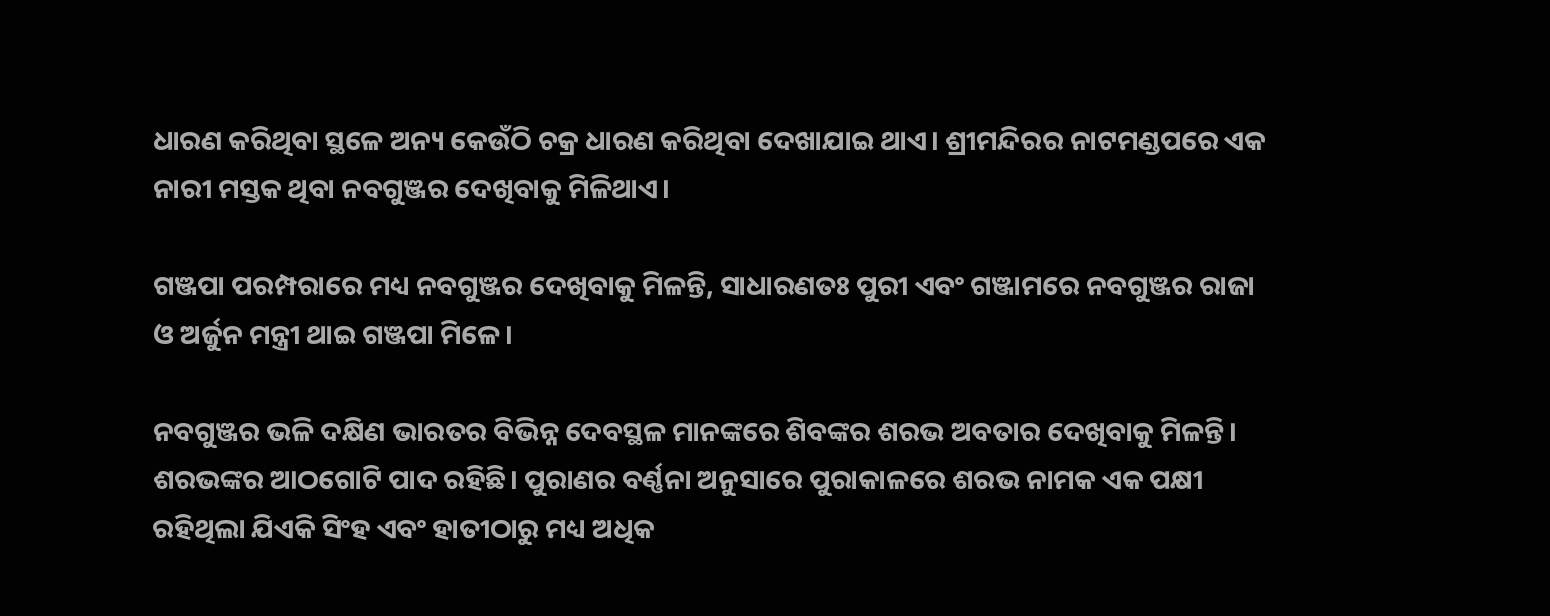ଧାରଣ କରିଥିବା ସ୍ଥଳେ ଅନ୍ୟ କେଉଁଠି ଚକ୍ର ଧାରଣ କରିଥିବା ଦେଖାଯାଇ ଥାଏ। ଶ୍ରୀମନ୍ଦିରର ନାଟମଣ୍ଡପରେ ଏକ ନାରୀ ମସ୍ତକ ଥିବା ନବଗୁଞ୍ଜର ଦେଖିବାକୁ ମିଳିଥାଏ।

ଗଞ୍ଜପା ପରମ୍ପରାରେ ମଧ୍ୟ ନବଗୁଞ୍ଜର ଦେଖିବାକୁ ମିଳନ୍ତି, ସାଧାରଣତଃ ପୁରୀ ଏବଂ ଗଞ୍ଜାମରେ ନବଗୁଞ୍ଜର ରାଜା ଓ ଅର୍ଜୁନ ମନ୍ତ୍ରୀ ଥାଇ ଗଞ୍ଜପା ମିଳେ।

ନବଗୁଞ୍ଜର ଭଳି ଦକ୍ଷିଣ ଭାରତର ବିଭିନ୍ନ ଦେବସ୍ଥଳ ମାନଙ୍କରେ ଶିବଙ୍କର ଶରଭ ଅବତାର ଦେଖିବାକୁ ମିଳନ୍ତି। ଶରଭଙ୍କର ଆଠଗୋଟି ପାଦ ରହିଛି। ପୁରାଣର ବର୍ଣ୍ଣନା ଅନୁସାରେ ପୁରାକାଳରେ ଶରଭ ନାମକ ଏକ ପକ୍ଷୀ ରହିଥିଲା ଯିଏକି ସିଂହ ଏବଂ ହାତୀଠାରୁ ମଧ୍ୟ ଅଧିକ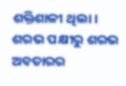ଶକ୍ତିଶାଳୀ ଥିଲା। ଶରଭ ପକ୍ଷୀରୁ ଶରଭ ଅବତାରର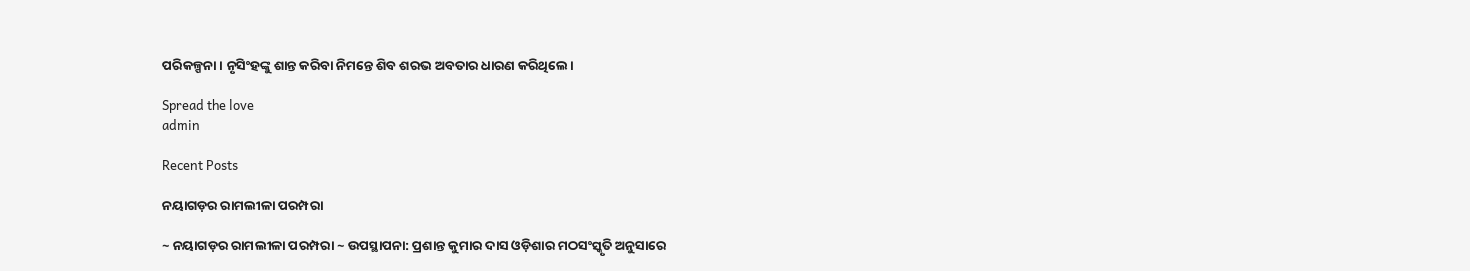ପରିକଳ୍ପନା। ନୃସିଂହଙ୍କୁ ଶାନ୍ତ କରିବା ନିମନ୍ତେ ଶିବ ଶରଭ ଅବତାର ଧାରଣ କରିଥିଲେ।

Spread the love
admin

Recent Posts

ନୟାଗଡ଼ର ରାମଲୀଳା ପରମ୍ପରା

~ ନୟାଗଡ଼ର ରାମଲୀଳା ପରମ୍ପରା ~ ଉପସ୍ଥାପନା: ପ୍ରଶାନ୍ତ କୁମାର ଦାସ ଓଡ଼ିଶାର ମଠସଂସ୍କୃତି ଅନୁସାରେ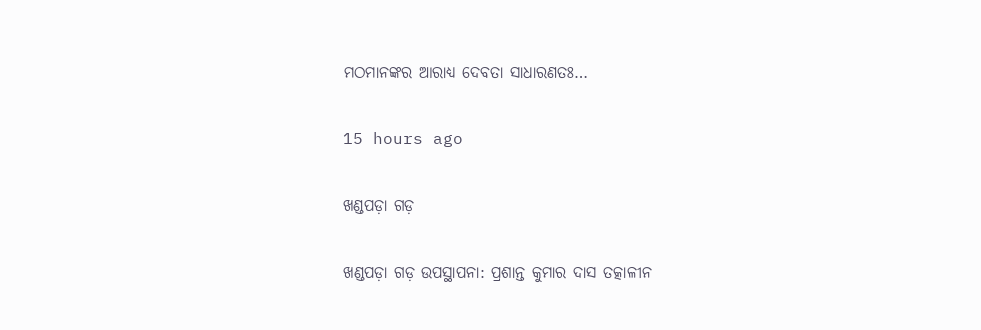ମଠମାନଙ୍କର ଆରାଧ୍ୟ ଦେବତା ସାଧାରଣତଃ…

15 hours ago

ଖଣ୍ଡପଡ଼ା ଗଡ଼

ଖଣ୍ଡପଡ଼ା ଗଡ଼ ଉପସ୍ଥାପନା: ପ୍ରଶାନ୍ତ କୁମାର ଦାସ ତତ୍କାଳୀନ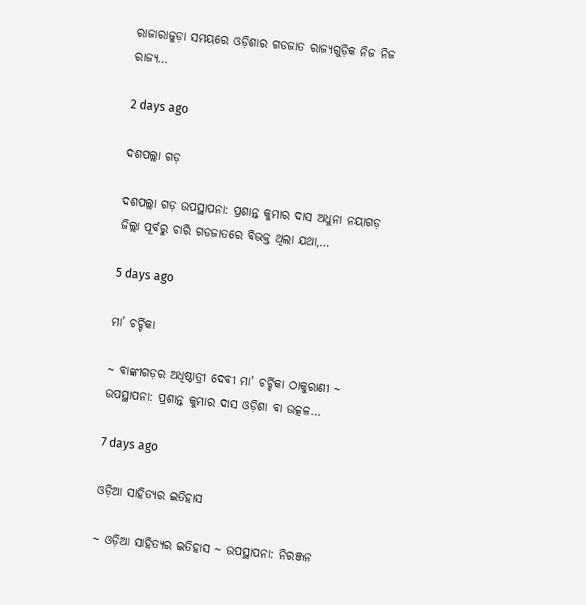ରାଜାରାଜୁଡ଼ା ସମୟରେ ଓଡ଼ିଶାର ଗଡଜାତ ରାଜ୍ୟଗୁଡ଼ିକ ନିଜ ନିଜ ରାଜ୍ୟ…

2 days ago

ଦଶପଲ୍ଲା ଗଡ଼

ଦଶପଲ୍ଲା ଗଡ଼ ଉପସ୍ଥାପନା: ପ୍ରଶାନ୍ତ କୁମାର ଦାସ ଅଧୁନା ନୟାଗଡ଼ ଜିଲ୍ଲା ପୂର୍ବରୁ ଚାରି ଗଡଜାତରେ ବିଭକ୍ତ ଥିଲା ଯଥା,…

5 days ago

ମା’ ଚର୍ଚ୍ଚିକା

~ ବାଙ୍କୀଗଡ଼ର ଅଧିଷ୍ଠାତ୍ରୀ ଦେବୀ ମା' ଚର୍ଚ୍ଚିକା ଠାକୁରାଣୀ ~ ଉପସ୍ଥାପନା: ପ୍ରଶାନ୍ତ କୁମାର ଦାସ ଓଡ଼ିଶା ବା ଉତ୍କଳ…

7 days ago

ଓଡ଼ିଆ ସାହିତ୍ୟର ଇତିହାସ

~ ଓଡ଼ିଆ ସାହିତ୍ୟର ଇତିହାସ ~ ଉପସ୍ଥାପନା: ନିରଞ୍ଜନ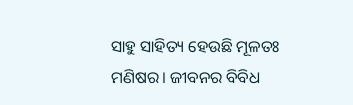ସାହୁ ସାହିତ୍ୟ ହେଉଛି ମୂଳତଃ ମଣିଷର। ଜୀବନର ବିବିଧ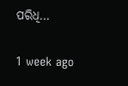ପରିଧି…

1 week ago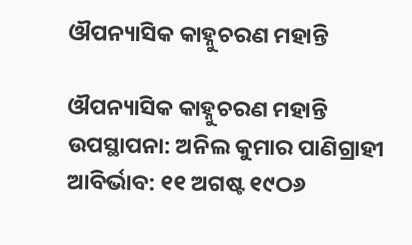ଔପନ୍ୟାସିକ କାହ୍ନୁଚରଣ ମହାନ୍ତି

ଔପନ୍ୟାସିକ କାହ୍ନୁଚରଣ ମହାନ୍ତି ଉପସ୍ଥାପନା: ଅନିଲ କୁମାର ପାଣିଗ୍ରାହୀ ଆବିର୍ଭାବ: ୧୧ ଅଗଷ୍ଟ ୧୯ଠ୬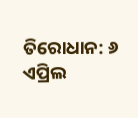ତିରୋଧାନ: ୬ ଏପ୍ରିଲ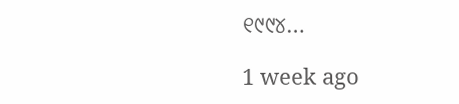୧୯୯୪…

1 week ago